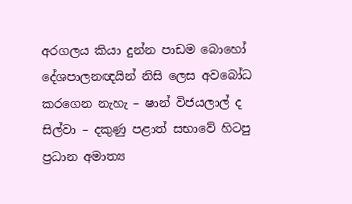අරගලය කියා දුන්න පාඩම බොහෝ දේශපාලනඥයින් නිසි ලෙස අවබෝධ කරගෙන නැහැ – ෂාන් විජයලාල් ද සිල්වා – දකුණු පළාත් සභාවේ හිටපු ප්‍රධාන අමාත්‍ය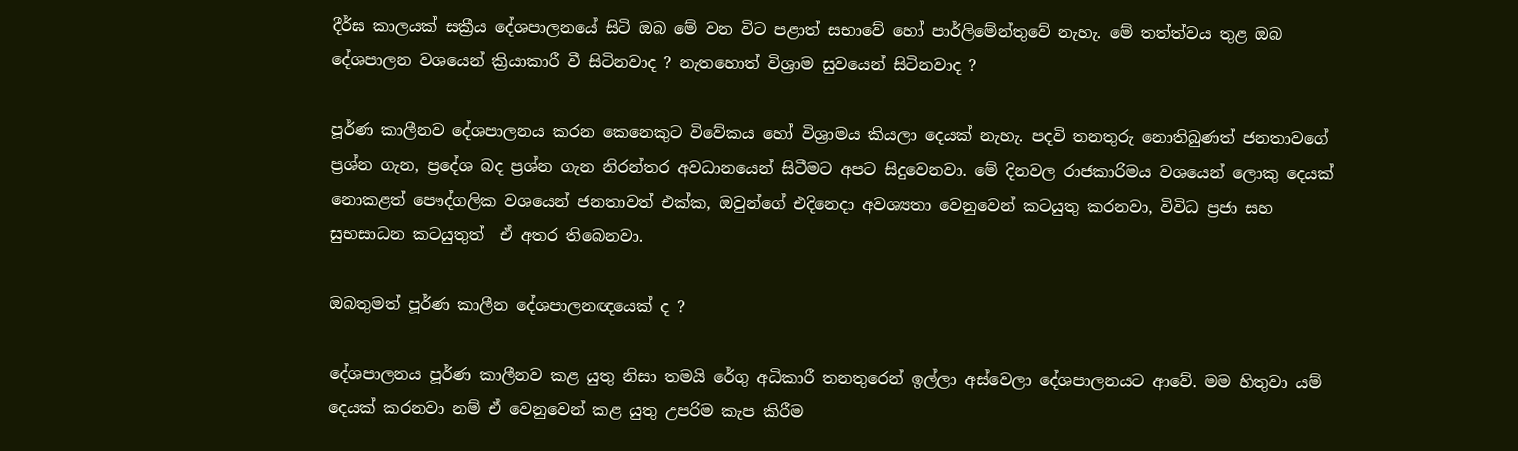දීර්ඝ කාලයක් සක්‍රීය දේශපාලනයේ සිටි ඔබ මේ වන විට පළාත් සභාවේ හෝ පාර්ලිමේන්තුවේ නැහැ. මේ තත්ත්වය තුළ ඔබ දේශපාලන වශයෙන් ක්‍රියාකාරී වී සිටිනවාද ? නැතහොත් විශ්‍රාම සුවයෙන් සිටිනවාද ?

පූර්ණ කාලීනව දේශපාලනය කරන කෙනෙකුට විවේකය හෝ විශ්‍රාමය කියලා දෙයක් නැහැ. පදවි තනතුරු නොතිබුණත් ජනතාවගේ ප්‍රශ්න ගැන, ප්‍රදේශ බද ප්‍රශ්න ගැන නිරන්තර අවධානයෙන් සිටීමට අපට සිදුවෙනවා. මේ දිනවල රාජකාරිමය වශයෙන් ලොකු දෙයක් නොකළත් පෞද්ගලික වශයෙන් ජනතාවත් එක්ක, ඔවුන්ගේ එදිනෙදා අවශ්‍යතා වෙනුවෙන් කටයුතු කරනවා, විවිධ ප්‍රජා සහ සුභසාධන කටයුතුත්  ඒ අතර තිබෙනවා.

ඔබතුමත් පූර්ණ කාලීන දේශපාලනඥයෙක් ද ?

දේශපාලනය පූර්ණ කාලීනව කළ යුතු නිසා තමයි රේගු අධිකාරී තනතුරෙන් ඉල්ලා අස්වෙලා දේශපාලනයට ආවේ. මම හිතුවා යම් දෙයක් කරනවා නම් ඒ වෙනුවෙන් කළ යුතු උපරිම කැප කිරීම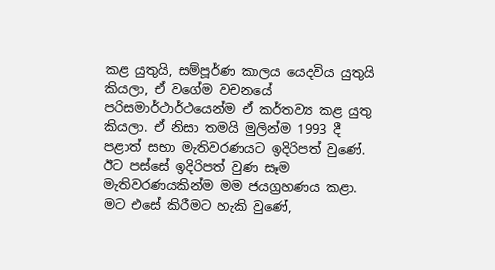කළ යුතුයි, සම්පූර්ණ කාලය යෙදවිය යුතුයි කියලා, ඒ වගේම වචනයේ පරිසමාර්ථාර්ථයෙන්ම ඒ කර්තව්‍ය කළ යුතු කියලා. ඒ නිසා තමයි මුලින්ම 1993 දී පළාත් සභා මැතිවරණයට ඉදිරිපත් වුණේ. ඊට පස්සේ ඉදිරිපත් වුණ සෑම මැතිවරණයකින්ම මම ජයග්‍රහණය කළා. මට එසේ කිරීමට හැකි වුණේ,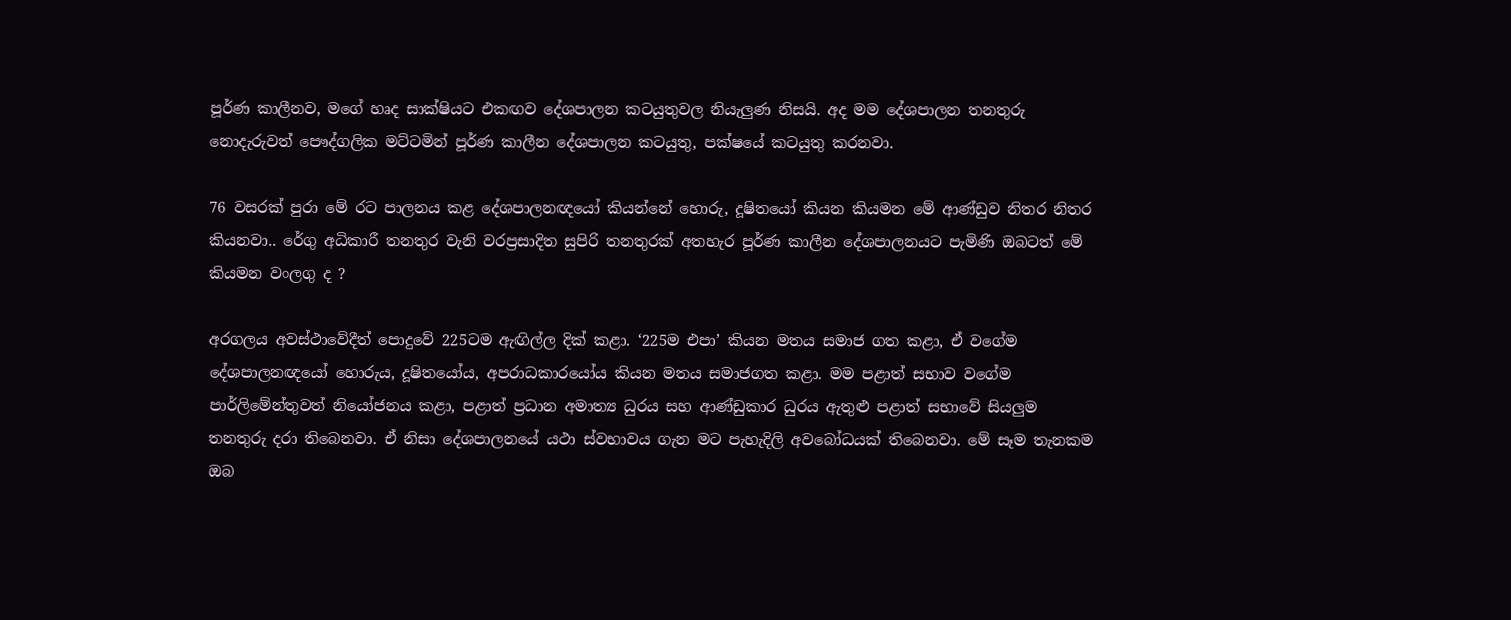පූර්ණ කාලීනව, මගේ හෘද සාක්ෂියට එකඟව දේශපාලන කටයුතුවල නියැලුණ නිසයි. අද මම දේශපාලන තනතුරු නොදැරුවත් පෞද්ගලික මට්ටමින් පූර්ණ කාලීන දේශපාලන කටයුතු, පක්ෂයේ කටයුතු කරනවා.

76 වසරක් පුරා මේ රට පාලනය කළ දේශපාලනඥයෝ කියන්නේ හොරු, දූෂිතයෝ කියන කියමන මේ ආණ්ඩුව නිතර නිතර කියනවා.. රේගු අධිකාරී තනතුර වැනි වරප්‍රසාදිත සුපිරි තනතුරක් අතහැර පූර්ණ කාලීන දේශපාලනයට පැමිණි ඔබටත් මේ කියමන වංලගු ද ?

අරගලය අවස්ථාවේදීත් පොදුවේ 225ටම ඇඟිල්ල දික් කළා. ‘225ම එපා’ කියන මතය සමාජ ගත කළා, ඒ වගේම දේශපාලනඥයෝ හොරුය, දූෂිතයෝය, අපරාධකාරයෝය කියන මතය සමාජගත කළා. මම පළාත් සභාව වගේම පාර්ලිමේන්තුවත් නියෝජනය කළා, පළාත් ප්‍රධාන අමාත්‍ය ධුරය සහ ආණ්ඩුකාර ධුරය ඇතුළු පළාත් සභාවේ සියලුම තනතුරු දරා තිබෙනවා. ඒ නිසා දේශපාලනයේ යථා ස්වභාවය ගැන මට පැහැදිලි අවබෝධයක් තිබෙනවා. මේ සෑම තැනකම ඔබ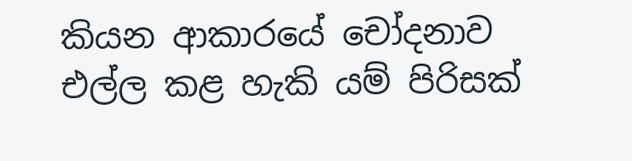කියන ආකාරයේ චෝදනාව එල්ල කළ හැකි යම් පිරිසක්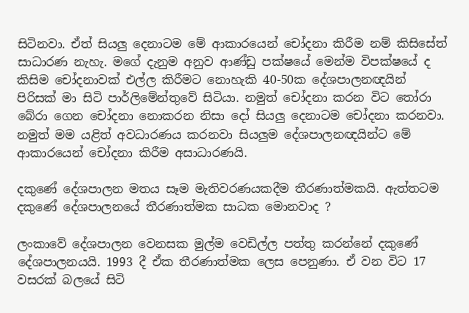සිටිනවා. ඒත් සියලු දෙනාටම මේ ආකාරයෙන් චෝදනා කිරීම නම් කිසිසේත් සාධාරණ නැහැ. මගේ දැනුම අනුව ආණ්ඩු පක්ෂයේ මෙන්ම විපක්ෂයේ ද කිසිම චෝදනාවක් එල්ල කිරීමට නොහැකි 40-50ක දේශපාලනඥයින් පිරිසක් මා සිටි පාර්ලිමේන්තුවේ සිටියා. නමුත් චෝදනා කරන විට තෝරා බේරා ගෙන චෝදනා නොකරන නිසා දෝ සියලු දෙනාටම චෝදනා කරනවා. නමුත් මම යළිත් අවධාරණය කරනවා සියලුම දේශපාලනඥයින්ට මේ ආකාරයෙන් චෝදනා කිරීම අසාධාරණයි.

දකුණේ දේශපාලන මතය සෑම මැතිවරණයකදීම තීරණාත්මකයි. ඇත්තටම දකුණේ දේශපාලනයේ තීරණාත්මක සාධක මොනවාද ?

ලංකාවේ දේශපාලන වෙනසක මුල්ම වෙඩිල්ල පත්තු කරන්නේ දකුණේ දේශපාලනයයි. 1993 දී ඒක තීරණාත්මක ලෙස පෙනුණා. ඒ වන විට 17 වසරක් බලයේ සිටි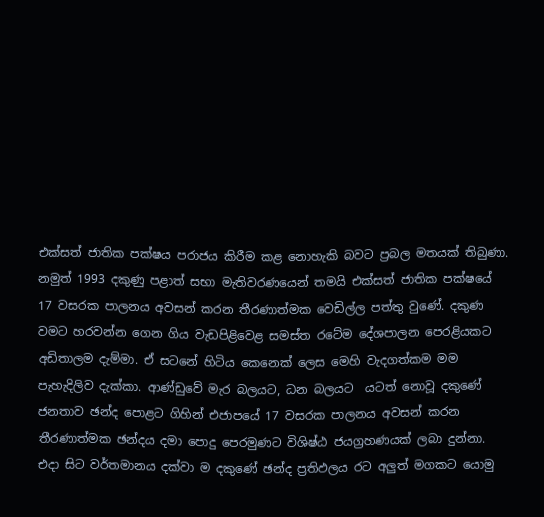එක්සත් ජාතික පක්ෂය පරාජය කිරීම කළ නොහැකි බවට ප්‍රබල මතයක් තිබුණා. නමුත් 1993 දකුණු පළාත් සභා මැතිවරණයෙන් තමයි එක්සත් ජාතික පක්ෂයේ 17 වසරක පාලනය අවසන් කරන තීරණාත්මක වෙඩිල්ල පත්තු වුණේ. දකුණ වමට හරවන්න ගෙන ගිය වැඩපිළිවෙළ සමස්ත රටේම දේශපාලන පෙරළියකට අඩිතාලම දැම්මා. ඒ සටනේ හිටිය කෙනෙක් ලෙස මෙහි වැදගත්කම මම පැහැදිලිව දැක්කා. ආණ්ඩුවේ මැර බලයට, ධන බලයට  යටත් නොවූ දකුණේ ජනතාව ඡන්ද පොළට ගිහින් එජාපයේ 17 වසරක පාලනය අවසන් කරන තීරණාත්මක ඡන්දය දමා පොදු පෙරමුණට විශිෂ්ඨ ජයග්‍රහණයක් ලබා දුන්නා. එදා සිට වර්තමානය දක්වා ම දකුණේ ඡන්ද ප්‍රතිඵලය රට අලුත් මගකට යොමු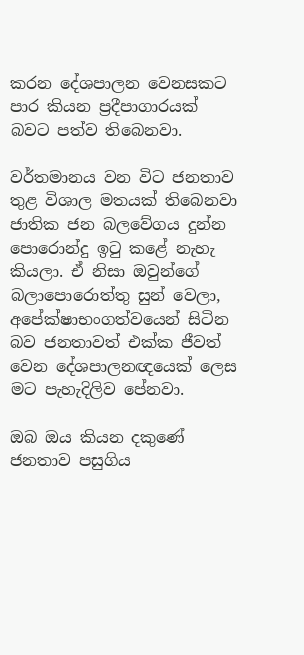කරන දේශපාලන වෙනසකට පාර කියන ප්‍රදීපාගාරයක් බවට පත්ව තිබෙනවා.

වර්තමානය වන විට ජනතාව තුළ විශාල මතයක් තිබෙනවා ජාතික ජන බලවේගය දුන්න පොරොන්දු ඉටු ක‌ළේ නැහැ කියලා. ඒ නිසා ඔවුන්ගේ බලාපොරොත්තු සුන් වෙලා, අපේක්ෂාභංගත්වයෙන් සිටින බව ජනතාවත් එක්ක ජීවත් වෙන දේශපාලනඥයෙක් ලෙස මට පැහැදිලිව පේනවා.

ඔබ ඔය කියන දකුණේ ජනතාව පසුගිය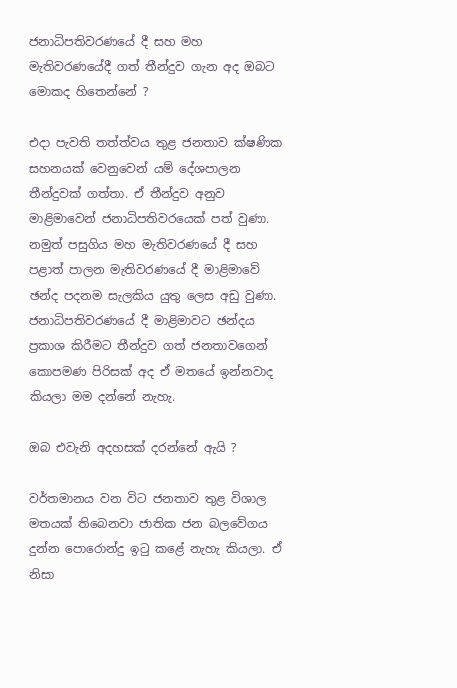ජනාධිපතිවරණයේ දී සහ මහ මැතිවරණයේදී ගත් තීන්දුව ගැන අද ඔබට මොකද හිතෙන්නේ ?

එදා පැවති තත්ත්වය තුළ ජනතාව ක්ෂණික සහනයක් වෙනුවෙන් යම් දේශපාලන තීන්දුවක් ගත්තා. ඒ තීන්දුව අනුව මාළිමාවෙන් ජනාධිපතිවරයෙක් පත් වුණා. නමුත් පසුගිය මහ මැතිවරණයේ දී සහ පළාත් පාලන මැතිවරණයේ දී මාළිමාවේ ඡන්ද පදනම සැලකිය යුතු ලෙස අඩු වුණා. ජනාධිපතිවරණයේ දී මාළිමාවට ඡන්දය ප්‍රකාශ කිරීමට තීන්දුව ගත් ජනතාවගෙන් කොපමණ පිරිසක් අද ඒ මතයේ ඉන්නවාද කියලා මම දන්නේ නැහැ.

ඔබ එවැනි අදහසක් දරන්නේ ඇයි ?

වර්තමානය වන විට ජනතාව තුළ විශාල මතයක් තිබෙනවා ජාතික ජන බලවේගය දුන්න පොරොන්දු ඉටු ක‌ළේ නැහැ කියලා. ඒ නිසා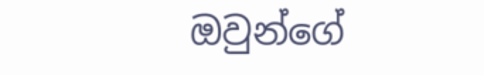ඔවුන්ගේ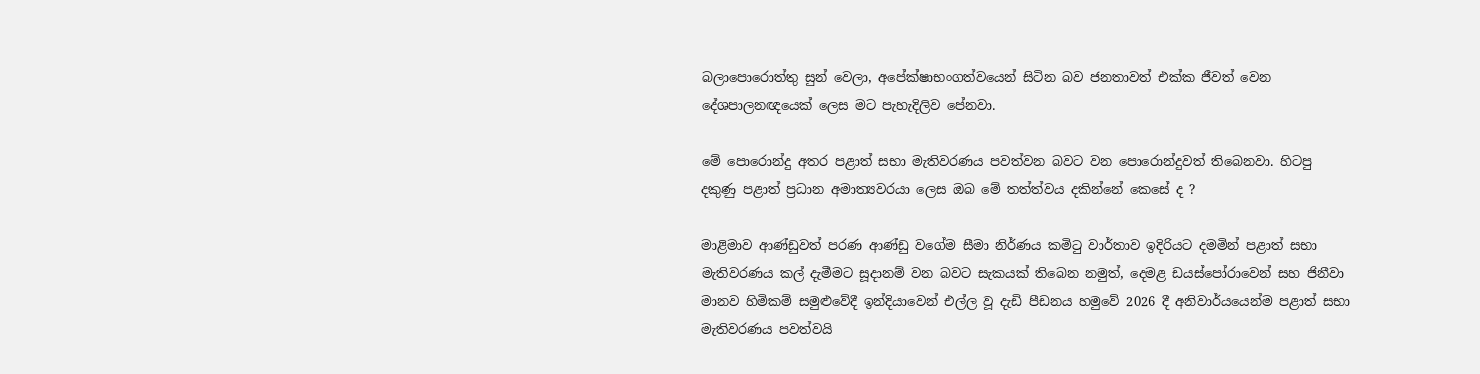බලාපොරොත්තු සුන් වෙලා, අපේක්ෂාභංගත්වයෙන් සිටින බව ජනතාවත් එක්ක ජීවත් වෙන දේශපාලනඥයෙක් ලෙස මට පැහැදිලිව පේනවා.

මේ පොරොන්දු අතර පළාත් සභා මැතිවරණය පවත්වන බවට වන පොරොන්දුවත් තිබෙනවා. හිටපු දකුණු පළාත් ප්‍රධාන අමාත්‍යවරයා ලෙස ඔබ මේ තත්ත්වය දකින්නේ කෙසේ ද ?

මාළිමාව ආණ්ඩුවත් පරණ ආණ්ඩු වගේම සීමා නිර්ණය කමිටු වාර්තාව ඉදිරියට දමමින් පළාත් සභා මැතිවරණය කල් දැමීමට සූදානම් වන බවට සැකයක් තිබෙන නමුත්, දෙමළ ඩයස්පෝරාවෙන් සහ ජිනීවා මානව හිමිකම් සමුළුවේදී ඉන්දියාවෙන් එල්ල වූ දැඩි පීඩනය හමුවේ 2026 දී අනිවාර්යයෙන්ම පළාත් සභා මැතිවරණය පවත්වයි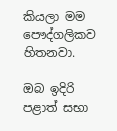කියලා මම පෞද්ගලිකව හිතනවා.

ඔබ ඉදිරි පළාත් සභා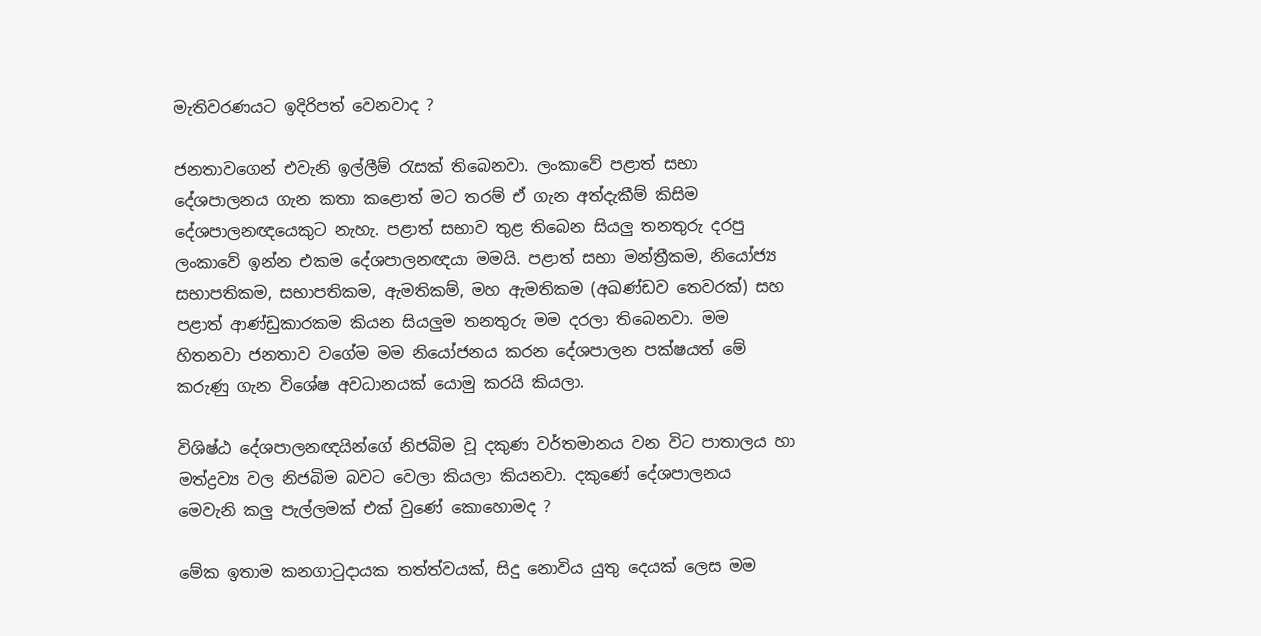මැතිවරණයට ඉදිරිපත් වෙනවාද ?

ජනතාවගෙන් එවැනි ඉල්ලීම් රැසක් තිබෙනවා. ලංකාවේ පළාත් සභා දේශපාලනය ගැන කතා කළොත් මට තරම් ඒ ගැන අත්දැකීම් කිසිම දේශපාලනඥයෙකුට නැහැ. පළාත් සභාව තුළ තිබෙන සියලු තනතුරු දරපු ලංකාවේ ඉන්න එකම දේශපාලනඥයා මමයි. පළාත් සභා මන්ත්‍රීකම, නියෝජ්‍ය සභාපතිකම, සභාපතිකම, ඇමතිකම්, මහ ඇමතිකම (අඛණ්ඩව තෙවරක්) සහ පළාත් ආණ්ඩුකාරකම කියන සියලුම තනතුරු මම දරලා තිබෙනවා. මම හිතනවා ජනතාව වගේම මම නියෝජනය කරන දේශපාලන පක්ෂයත් මේ කරුණු ගැන විශේෂ අවධානයක් යොමු කරයි කියලා.

විශිෂ්ඨ දේශපාලනඥයින්ගේ නිජබිම වූ දකුණ වර්තමානය වන විට පාතාලය හා මත්ද්‍රව්‍ය වල නිජබිම බවට වෙලා කියලා කියනවා. දකුණේ දේශපාලනය මෙවැනි කලු පැල්ලමක් එක් වුණේ කොහොමද ?

මේක ඉතාම කනගාටුදායක තත්ත්වයක්, සිදු නොවිය යුතු දෙයක් ලෙස මම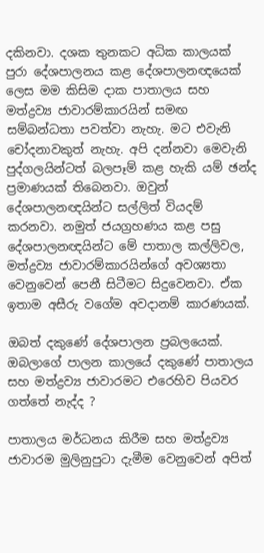දකිනවා. දශක තුනකට අධික කාලයක් පුරා දේශපාලනය කළ දේශපාලනඥයෙක් ලෙස මම කිසිම දාක පාතාලය සහ මත්ද්‍රව්‍ය ජාවාරම්කාරයින් සමඟ සම්බන්ධතා පවත්වා නැහැ. මට එවැනි චෝදනාවකුත් නැහැ. අපි දන්නවා මෙවැනි පුද්ගලයින්ටත් බලපෑම් කළ හැකි යම් ඡන්ද ප්‍රමාණයක් තිබෙනවා. ඔවුන් දේශපාලනඥයින්ට සල්ලිත් වියදම් කරනවා. නමුත් ජයග්‍රහණය කළ පසු දේශපාලනඥයින්ට මේ පාතාල කල්ලිවල, මත්ද්‍රව්‍ය ජාවාරම්කාරයින්ගේ අවශ්‍යතා වෙනුවෙන් පෙනී සිටීමට සිදුවෙනවා. ඒක ඉතාම අසීරු වගේම අවදානම් කාරණයක්.

ඔබත් දකුණේ දේශපාලන ප්‍රබලයෙක්. ඔබලාගේ පාලන කාලයේ දකුණේ පාතාලය සහ මත්ද්‍රව්‍ය ජාවාරමට එරෙහිව පියවර ගත්තේ නැද්ද ?

පාතාලය මර්ධනය කිරීම සහ මත්ද්‍රව්‍ය ජාවාරම මුලිනුපුටා දැමීම වෙනුවෙන් අපිත්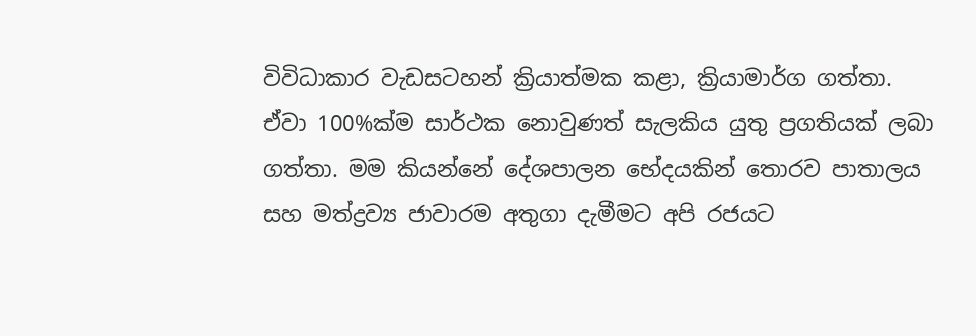විවිධාකාර වැඩසටහන් ක්‍රියාත්මක කළා, ක්‍රියාමාර්ග ගත්තා. ඒවා 100%ක්ම සාර්ථක නොවුණත් සැලකිය යුතු ප්‍රගතියක් ලබා ගත්තා. මම කියන්නේ දේශපාලන භේදයකින් තොරව පාතාලය සහ මත්ද්‍රව්‍ය ජාවාරම අතුගා දැමීමට අපි රජයට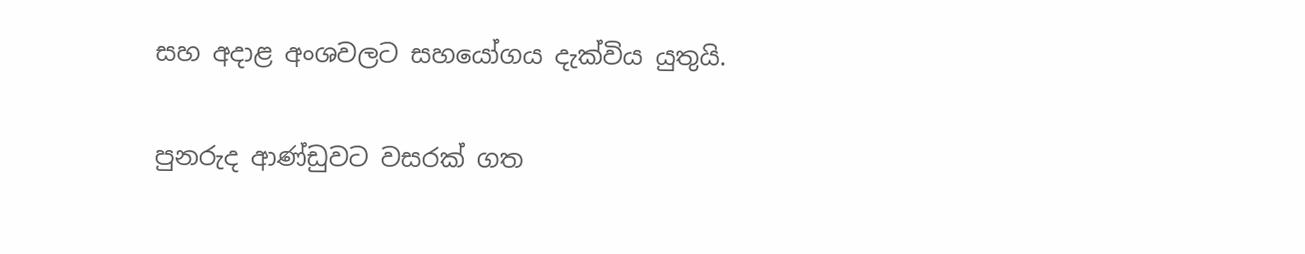සහ අදාළ අංශවලට සහයෝගය දැක්විය යුතුයි.

පුනරුද ආණ්ඩුවට වසරක් ගත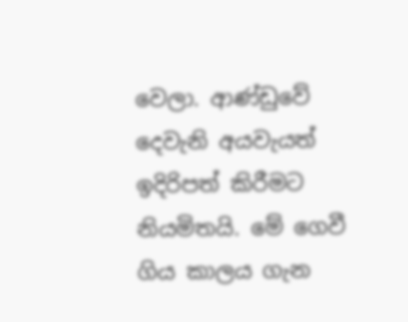වෙලා. ආණ්ඩුවේ දෙවැනි අයවැයත් ඉදිරිපත් කිරීමට නියමිතයි. මේ ගෙවී ගිය කාලය ගැන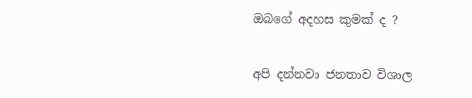ඔබගේ අදහස කුමක් ද ?

අපි දන්නවා ජනතාව විශාල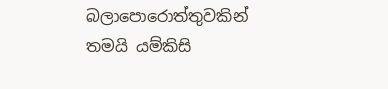බලාපොරොත්තුවකින් තමයි යම්කිසි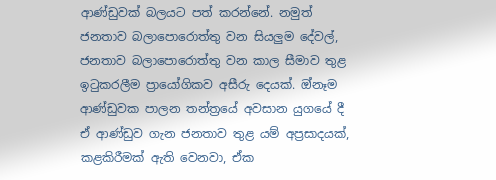ආණ්ඩුවක් බලයට පත් කරන්නේ. නමුත් ජනතාව බලාපොරොත්තු වන සියලුම දේවල්, ජනතාව බලාපොරොත්තු වන කාල සීමාව තුළ ඉටුකරලීම ප්‍රායෝගිකව අසීරු දෙයක්. ඔ්නෑම ආණ්ඩුවක පාලන තන්ත්‍රයේ අවසාන යුගයේ දී ඒ ආණ්ඩුව ගැන ජනතාව තුළ යම් අප්‍රසාදයක්, කළකිරීමක් ඇති වෙනවා, ඒක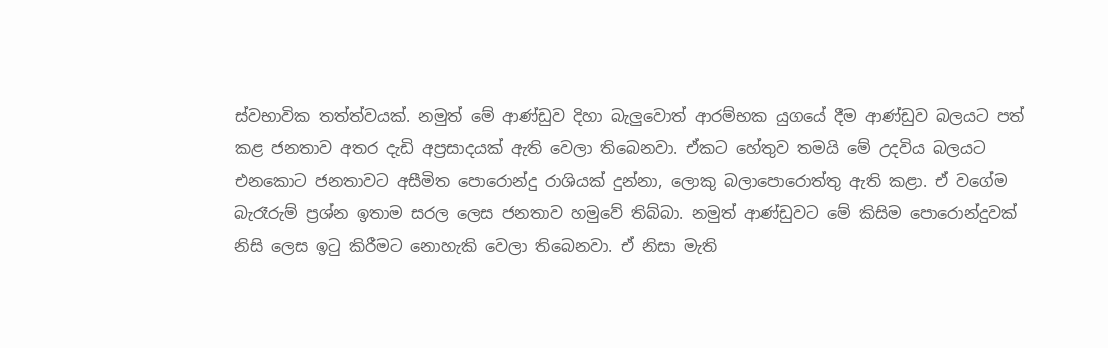ස්වභාවික තත්ත්වයක්. නමුත් මේ ආණ්ඩුව දිහා බැලුවොත් ආරම්භක යුගයේ දීම ආණ්ඩුව බලයට පත් කළ ජනතාව අතර දැඩි අප්‍රසාදයක් ඇති වෙලා තිබෙනවා. ඒකට හේතුව තමයි මේ උදවිය බලයට එනකොට ජනතාවට අසීමිත පොරොන්දු රාශියක් දුන්නා, ලොකු බලාපොරොත්තු ඇති කළා. ඒ වගේම බැරෑරුම් ප්‍රශ්න ඉතාම සරල ලෙස ජනතාව හමුවේ තිබ්බා. නමුත් ආණ්ඩුවට මේ කිසිම පොරොන්දුවක් නිසි ලෙස ඉටු කිරීමට නොහැකි වෙලා තිබෙනවා. ඒ නිසා මැති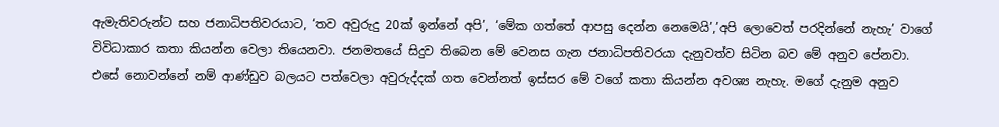ඇමැතිවරුන්ට සහ ජනාධිපතිවරයාට, ‘තව අවුරුදු 20ක් ඉන්නේ අපි’, ‘මේක ගත්තේ ආපසු දෙන්න නෙමෙයි’,’අපි ලොවෙත් පරදින්නේ නැහැ’ වාගේ විවිධාකාර කතා කියන්න වෙලා තියෙනවා. ජනමතයේ සිදුව තිබෙන මේ වෙනස ගැන ජනාධිපතිවරයා දැනුවත්ව සිටින බව මේ අනුව පේනවා. එසේ නොවන්නේ නම් ආණ්ඩුව බලයට පත්වෙලා අවුරුද්දක් ගත වෙන්නත් ඉස්සර මේ වගේ කතා කියන්න අවශ්‍ය නැහැ. මගේ දැනුම අනුව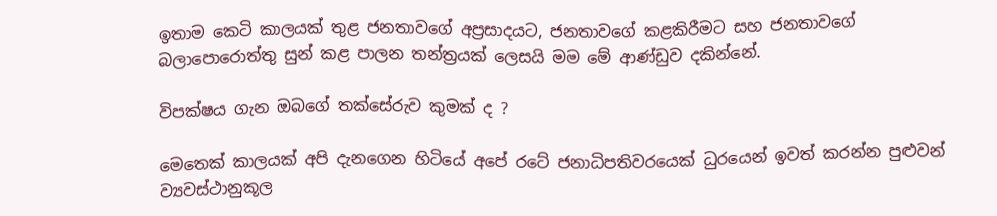ඉතාම කෙටි කාලයක් තුළ ජනතාවගේ අප්‍රසාදයට, ජනතාවගේ කළකිරීමට සහ ජනතාවගේ බලාපොරොත්තු සුන් කළ පාලන තන්‍ත්‍රයක් ලෙසයි මම මේ ආණ්ඩුව දකින්නේ.

විපක්ෂය ගැන ඔබගේ තක්සේරුව කුමක් ද ?

මෙතෙක් කාලයක් අපි දැනගෙන හිටියේ අපේ රටේ ජනාධිපතිවරයෙක් ධුරයෙන් ඉවත් කරන්න පුළුවන්  ව්‍යවස්ථානුකූල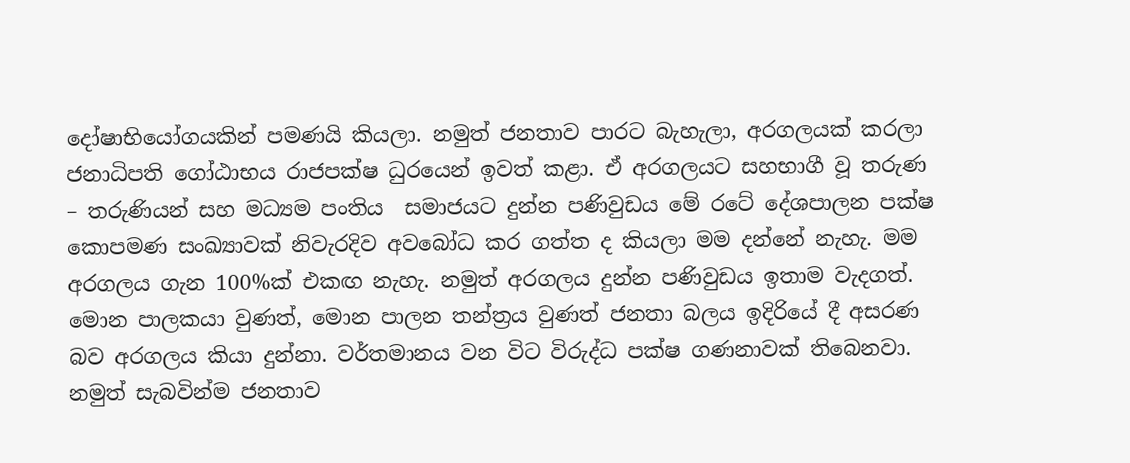දෝෂාභියෝගයකින් පමණයි කියලා. නමුත් ජනතාව පාරට බැහැලා, අරගලයක් කරලා ජනාධිපති ගෝඨාභය රාජපක්ෂ ධුරයෙන් ඉවත් කළා. ඒ අරගලයට සහභාගී වූ තරුණ – තරුණියන් සහ මධ්‍යම පංතිය  සමාජයට දුන්න පණිවුඩය මේ රටේ දේශපාලන පක්ෂ කොපමණ සංඛ්‍යාවක් නිවැරදිව අවබෝධ කර ගත්ත ද කියලා මම දන්නේ නැහැ. මම අරගලය ගැන 100%ක් එකඟ නැහැ. නමුත් අරගලය දුන්න පණිවුඩය ඉතාම වැදගත්. මොන පාලකයා වුණත්, මොන පාලන තන්ත්‍රය වුණත් ජනතා බලය ඉදිරියේ දී අසරණ බව අරගලය කියා දුන්නා. වර්තමානය වන විට විරුද්ධ පක්ෂ ගණනාවක් තිබෙනවා. නමුත් සැබවින්ම ජනතාව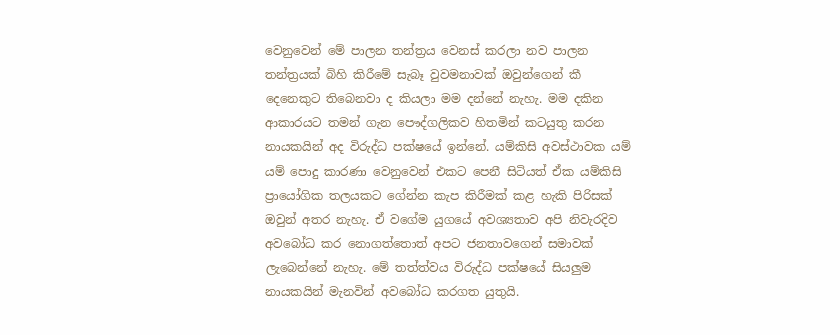වෙනුවෙන් මේ පාලන තන්ත්‍රය වෙනස් කරලා නව පාලන තන්ත්‍රයක් බිහි කිරීමේ සැබෑ වුවමනාවක් ඔවුන්ගෙන් කී දෙනෙකුට තිබෙනවා ද කියලා මම දන්නේ නැහැ. මම දකින ආකාරයට තමන් ගැන පෞද්ගලිකව හිතමින් කටයුතු කරන නායකයින් අද විරුද්ධ පක්ෂයේ ඉන්නේ. යම්කිසි අවස්ථාවක යම් යම් පොදු කාරණා වෙනුවෙන් එකට පෙනී සිටියත් ඒක යම්කිසි ප්‍රායෝගික තලයකට ගේන්න කැප කිරීමක් කළ හැකි පිරිසක් ඔවුන් අතර නැහැ. ඒ වගේම යුගයේ අවශ්‍යතාව අපි නිවැරදිව අවබෝධ කර නොගත්තොත් අපට ජනතාවගෙන් සමාවක් ලැබෙන්නේ නැහැ. මේ තත්ත්වය විරුද්ධ පක්ෂයේ සියලුම නායකයින් මැනවින් අවබෝධ කරගත යුතුයි.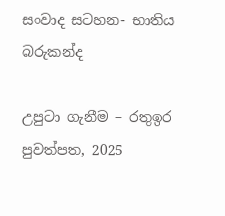සංවාද සටහන- භාතිය බරුකන්ද

උපුටා ගැනීම – රතුඉර පුවත්පත, 2025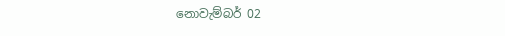නොවැම්බර් 02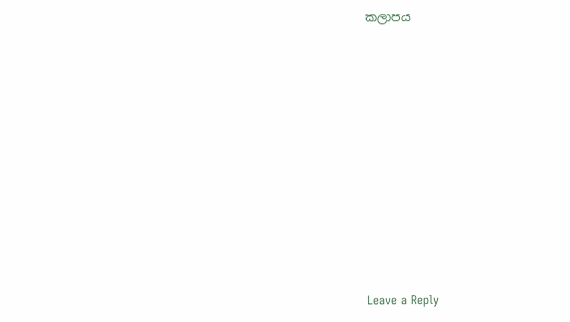කලාපය











Leave a Reply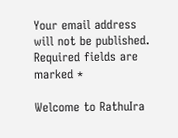Your email address will not be published. Required fields are marked *

Welcome to RathuIra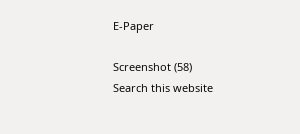E-Paper

Screenshot (58)
Search this website